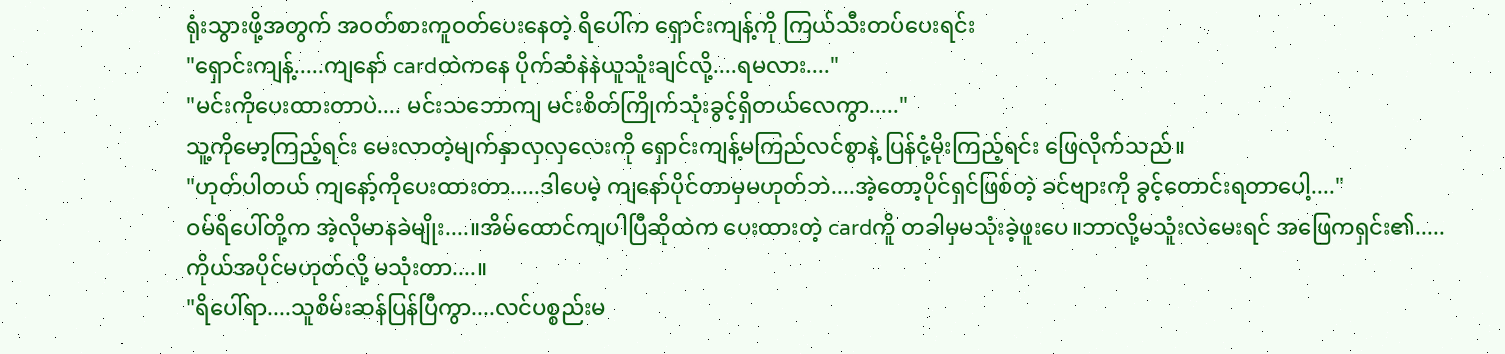ရုံးသွားဖို့အတွက် အဝတ်စားကူဝတ်ပေးနေတဲ့ ရိပေါ်က ရှောင်းကျန့်ကို ကြယ်သီးတပ်ပေးရင်း
"ရှောင်းကျန့်.....ကျနော် cardထဲကနေ ပိုက်ဆံနဲနဲယူသူံးချင်လို့....ရမလား...."
"မင်းကိုပေးထားတာပဲ.... မင်းသဘောကျ မင်းစိတ်ကြိုက်သုံးခွင့်ရှိတယ်လေကွာ....."
သူ့ကိုမော့ကြည့်ရင်း မေးလာတဲ့မျက်နှာလှလှလေးကို ရှောင်းကျန့်မကြည်လင်စွာနဲ့ ပြန်ငုံ့မိုးကြည့်ရင်း ဖြေလိုက်သည်။
"ဟုတ်ပါတယ် ကျနော့်ကိုပေးထားတာ.....ဒါပေမဲ့ ကျနော်ပိုင်တာမှမဟုတ်ဘဲ....အဲ့တော့ပိုင်ရှင်ဖြစ်တဲ့ ခင်ဗျားကို ခွင့်တောင်းရတာပေါ့...."
ဝမ်ရိပေါ်တို့က အဲ့လိုမာနခဲမျိုး....။အိမ်ထောင်ကျပါပြီဆိုထဲက ပေးထားတဲ့ cardကိူ တခါမှမသုံးခဲ့ဖူးပေ။ဘာလို့မသူံးလဲမေးရင် အဖြေကရှင်း၏.....ကိုယ်အပိုင်မဟုတ်လို့ မသုံးတာ....။
"ရိပေါ်ရာ....သူစိမ်းဆန်ပြန်ပြီကွာ....လင်ပစ္စည်းမ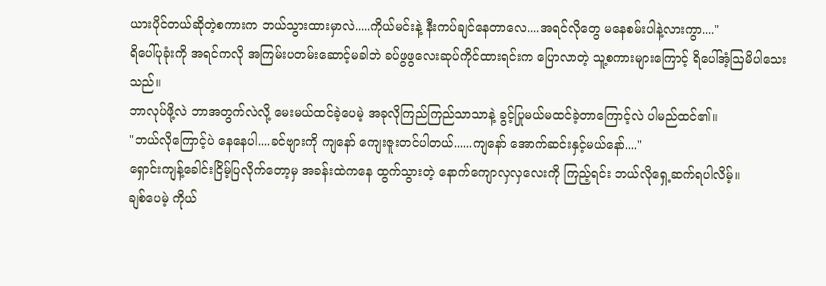ယားပိုင်တယ်ဆိုတဲ့စကားက ဘယ်သွားထားမှာလဲ.....ကိုယ်မင်းနဲ့ နီးကပ်ချင်နေတာလေ....အရင်လိုတွေ မနေစမ်းပါနဲ့လားကွာ...."
ရိပေါ်ပုခုံးကို အရင်ကလို အကြမ်းပတမ်းဆောင့်မခါဘဲ ခပ်ဖွဖွလေးဆုပ်ကိုင်ထားရင်းက ပြောလာတဲ့ သူ့စကားများကြောင့် ရိပေါ်အံ့ဩမိပါသေးသည်။
ဘာလုပ်ဖို့လဲ ဘာအတွက်လဲလို့ မေးမယ်ထင်ခဲ့ပေမဲ့ အခုလိုကြည်ကြည်သာသာနဲ့ ခွင့်ပြုမယ်မထင်ခဲ့တာကြောင့်လဲ ပါမည်ထင်၏။
"ဘယ်လိုကြောင့်ပဲ နေနေပါ....ခင်ဗျားကို ကျနော် ကျေးဇူးတင်ပါတယ်......ကျနော် အောက်ဆင်းနှင့်မယ်နော်...."
ရှောင်းကျန့်ခေါင်းငြိမ့်ပြလိုက်တော့မှ အခန်းထဲကနေ ထွက်သွားတဲ့ နောက်ကျောလှလှလေးကို ကြည့်ရင်း ဘယ်လိုရှေ့ဆက်ရပါလိမ့်။
ချစ်ပေမဲ့ ကိုယ်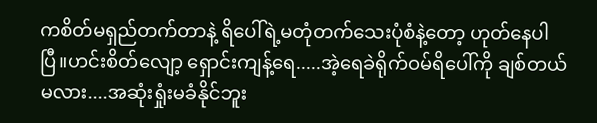ကစိတ်မရှည်တက်တာနဲ့ ရိပေါ်ရဲ့မတုံတက်သေးပုံစံနဲ့တော့ ဟုတ်နေပါပြီ။ဟင်းစိတ်လျော့ ရှောင်းကျန့်ရေ.....အဲ့ရေခဲရိုက်ဝမ်ရိပေါ်ကို ချစ်တယ်မလား....အဆုံးရှုံးမခံနိုင်ဘူး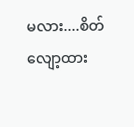မလား....စိတ်လျော့ထား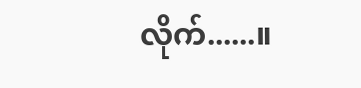လိုက်......။